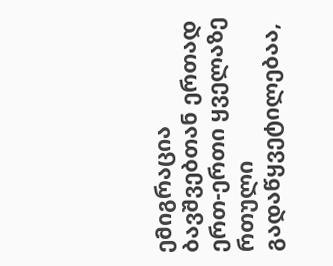ემიგრაცია ბავშვებთან ერთად ერთ-ერთი ყველაზე რთული გადაწყვეტილებაა,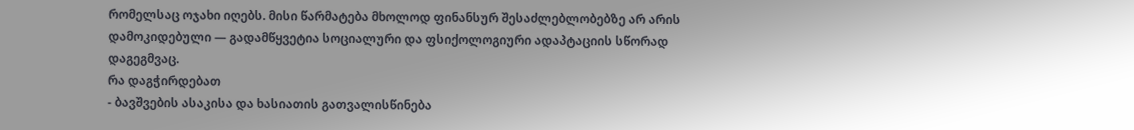რომელსაც ოჯახი იღებს. მისი წარმატება მხოლოდ ფინანსურ შესაძლებლობებზე არ არის დამოკიდებული — გადამწყვეტია სოციალური და ფსიქოლოგიური ადაპტაციის სწორად დაგეგმვაც.
რა დაგჭირდებათ
- ბავშვების ასაკისა და ხასიათის გათვალისწინება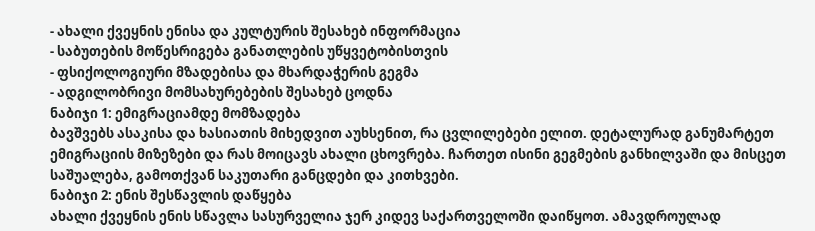- ახალი ქვეყნის ენისა და კულტურის შესახებ ინფორმაცია
- საბუთების მოწესრიგება განათლების უწყვეტობისთვის
- ფსიქოლოგიური მზადებისა და მხარდაჭერის გეგმა
- ადგილობრივი მომსახურებების შესახებ ცოდნა
ნაბიჯი 1: ემიგრაციამდე მომზადება
ბავშვებს ასაკისა და ხასიათის მიხედვით აუხსენით, რა ცვლილებები ელით. დეტალურად განუმარტეთ ემიგრაციის მიზეზები და რას მოიცავს ახალი ცხოვრება. ჩართეთ ისინი გეგმების განხილვაში და მისცეთ საშუალება, გამოთქვან საკუთარი განცდები და კითხვები.
ნაბიჯი 2: ენის შესწავლის დაწყება
ახალი ქვეყნის ენის სწავლა სასურველია ჯერ კიდევ საქართველოში დაიწყოთ. ამავდროულად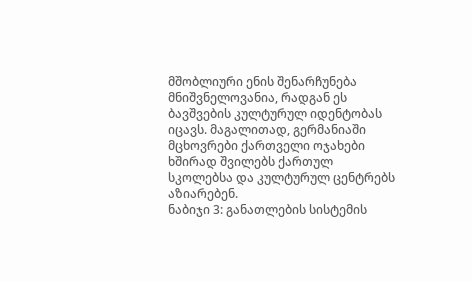მშობლიური ენის შენარჩუნება მნიშვნელოვანია, რადგან ეს ბავშვების კულტურულ იდენტობას იცავს. მაგალითად, გერმანიაში მცხოვრები ქართველი ოჯახები ხშირად შვილებს ქართულ სკოლებსა და კულტურულ ცენტრებს აზიარებენ.
ნაბიჯი 3: განათლების სისტემის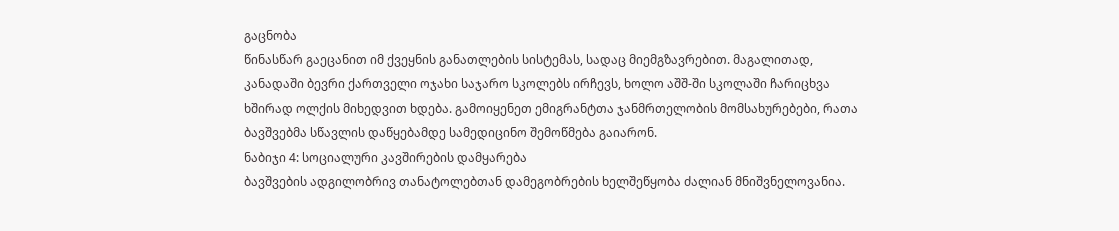გაცნობა
წინასწარ გაეცანით იმ ქვეყნის განათლების სისტემას, სადაც მიემგზავრებით. მაგალითად, კანადაში ბევრი ქართველი ოჯახი საჯარო სკოლებს ირჩევს, ხოლო აშშ-ში სკოლაში ჩარიცხვა ხშირად ოლქის მიხედვით ხდება. გამოიყენეთ ემიგრანტთა ჯანმრთელობის მომსახურებები, რათა ბავშვებმა სწავლის დაწყებამდე სამედიცინო შემოწმება გაიარონ.
ნაბიჯი 4: სოციალური კავშირების დამყარება
ბავშვების ადგილობრივ თანატოლებთან დამეგობრების ხელშეწყობა ძალიან მნიშვნელოვანია.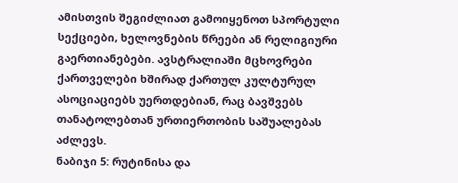ამისთვის შეგიძლიათ გამოიყენოთ სპორტული სექციები, ხელოვნების წრეები ან რელიგიური გაერთიანებები. ავსტრალიაში მცხოვრები ქართველები ხშირად ქართულ კულტურულ ასოციაციებს უერთდებიან, რაც ბავშვებს თანატოლებთან ურთიერთობის საშუალებას აძლევს.
ნაბიჯი 5: რუტინისა და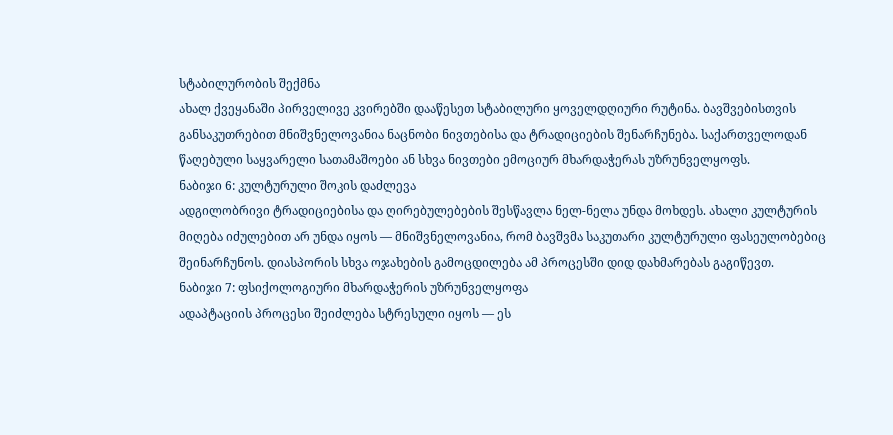სტაბილურობის შექმნა
ახალ ქვეყანაში პირველივე კვირებში დააწესეთ სტაბილური ყოველდღიური რუტინა. ბავშვებისთვის განსაკუთრებით მნიშვნელოვანია ნაცნობი ნივთებისა და ტრადიციების შენარჩუნება. საქართველოდან წაღებული საყვარელი სათამაშოები ან სხვა ნივთები ემოციურ მხარდაჭერას უზრუნველყოფს.
ნაბიჯი 6: კულტურული შოკის დაძლევა
ადგილობრივი ტრადიციებისა და ღირებულებების შესწავლა ნელ-ნელა უნდა მოხდეს. ახალი კულტურის მიღება იძულებით არ უნდა იყოს — მნიშვნელოვანია, რომ ბავშვმა საკუთარი კულტურული ფასეულობებიც შეინარჩუნოს. დიასპორის სხვა ოჯახების გამოცდილება ამ პროცესში დიდ დახმარებას გაგიწევთ.
ნაბიჯი 7: ფსიქოლოგიური მხარდაჭერის უზრუნველყოფა
ადაპტაციის პროცესი შეიძლება სტრესული იყოს — ეს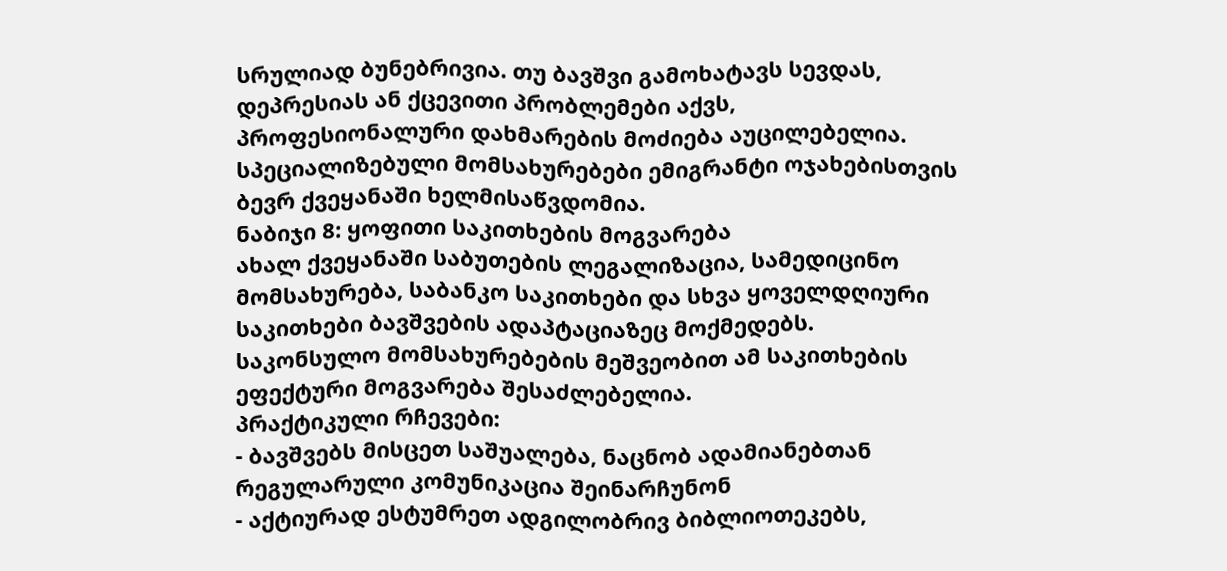სრულიად ბუნებრივია. თუ ბავშვი გამოხატავს სევდას, დეპრესიას ან ქცევითი პრობლემები აქვს, პროფესიონალური დახმარების მოძიება აუცილებელია. სპეციალიზებული მომსახურებები ემიგრანტი ოჯახებისთვის ბევრ ქვეყანაში ხელმისაწვდომია.
ნაბიჯი 8: ყოფითი საკითხების მოგვარება
ახალ ქვეყანაში საბუთების ლეგალიზაცია, სამედიცინო მომსახურება, საბანკო საკითხები და სხვა ყოველდღიური საკითხები ბავშვების ადაპტაციაზეც მოქმედებს. საკონსულო მომსახურებების მეშვეობით ამ საკითხების ეფექტური მოგვარება შესაძლებელია.
პრაქტიკული რჩევები:
- ბავშვებს მისცეთ საშუალება, ნაცნობ ადამიანებთან რეგულარული კომუნიკაცია შეინარჩუნონ
- აქტიურად ესტუმრეთ ადგილობრივ ბიბლიოთეკებს,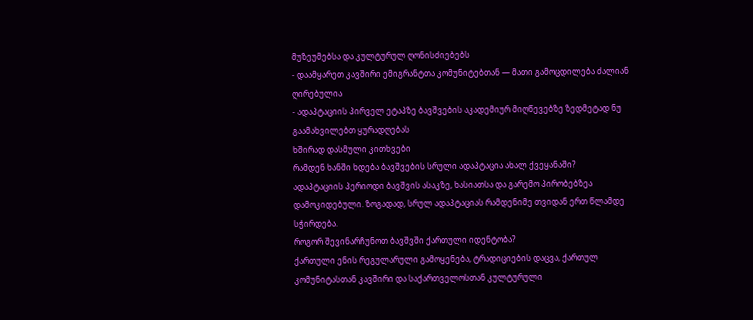მუზეუმებსა და კულტურულ ღონისძიებებს
- დაამყარეთ კავშირი ემიგრანტთა კომუნიტებთან — მათი გამოცდილება ძალიან ღირებულია
- ადაპტაციის პირველ ეტაპზე ბავშვების აკადემიურ მიღწევებზე ზედმეტად ნუ გაამახვილებთ ყურადღებას
ხშირად დასმული კითხვები
რამდენ ხანში ხდება ბავშვების სრული ადაპტაცია ახალ ქვეყანაში?
ადაპტაციის პერიოდი ბავშვის ასაკზე, ხასიათსა და გარემო პირობებზეა დამოკიდებული. ზოგადად, სრულ ადაპტაციას რამდენიმე თვიდან ერთ წლამდე სჭირდება.
როგორ შევინარჩუნოთ ბავშვში ქართული იდენტობა?
ქართული ენის რეგულარული გამოყენება, ტრადიციების დაცვა, ქართულ კომუნიტასთან კავშირი და საქართველოსთან კულტურული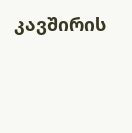კავშირის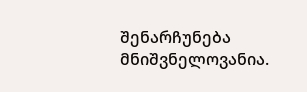შენარჩუნება მნიშვნელოვანია.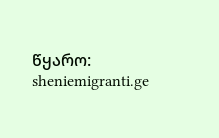წყარო: sheniemigranti.ge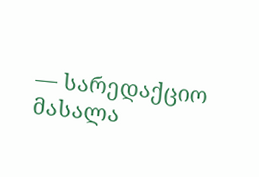— სარედაქციო მასალა